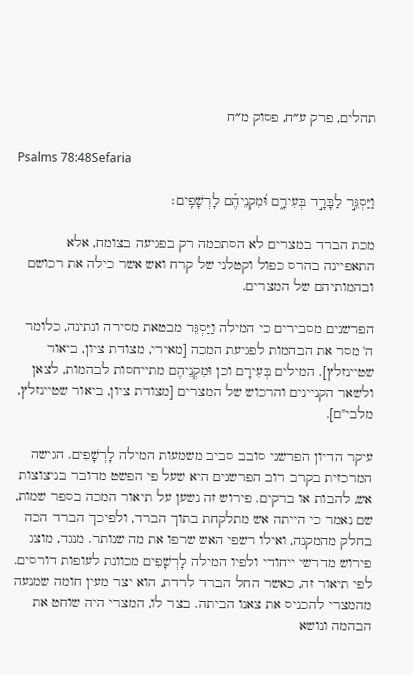תהלים, פרק ע״ח, פסוק מ״ח

Psalms 78:48Sefaria

וַיַּסְגֵּ֣ר לַבָּרָ֣ד בְּעִירָ֑ם וּ֝מִקְנֵיהֶ֗ם לָרְשָׁפִֽים׃

מכת הברד במצרים לא הסתכמה רק בפגיעה בצומח, אלא התאפיינה בהרס כפול וקטלני של קרח ואש אשר כילה את רכושם ובהמותיהם של המצרים.

הפרשנים מסבירים כי המילה וַיַּסְגֵּר מבטאת מסירה ונתינה, כלומר ה' מסר את הבהמות לפגיעת המכה [מאירי, מצודת ציון, ביאור שטיינזלץ]. המילים בְּעִירָם וכן וּמִקְנֵיהֶם מתייחסות לבהמות, לצאן ולשאר הקניינים והרכוש של המצרים [מצודת ציון, ביאור שטיינזלץ, מלבי"ם].

עיקר הדיון הפרשני סובב סביב משמעות המילה לָרְשָׁפִים. הגישה המרכזית בקרב רוב הפרשנים היא שעל פי הפשט מדובר בניצוצות אש, להבות או ברקים. פירוש זה נשען על תיאור המכה בספר שמות, שם נאמר כי הייתה אש מתלקחת בתוך הברד, ולפיכך הברד הכה בחלק מהמקנה, ואילו רשפי האש שרפו את מה שנותר. מנגד, מוצג פירוש מדרשי ייחודי ולפיו המילה לָרְשָׁפִים מכוונת לעופות דורסים. לפי תיאור זה, כאשר החל הברד לרדת, הוא יצר מעין חומה שמנעה מהמצרי להכניס את צאנו הביתה. בצר לו, המצרי היה שוחט את הבהמה ונושא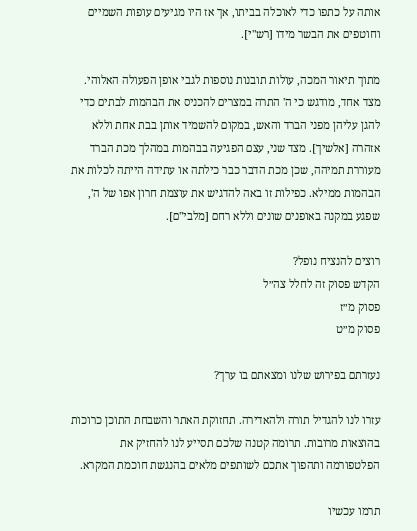אותה על כתפו כדי לאוכלה בביתו, אך אז היו מגיעים עופות השמיים וחוטפים את הבשר מידו [רש"י].

מתוך תיאור המכה, עולות תובנות נוספות לגבי אופן הפעולה האלוהי. מצד אחד, מודגש כי ה' התרה במצרים להכניס את הבהמות לבתים כדי להגן עליהן מפני הברד והאש, במקום להשמיד אותן בבת אחת וללא אזהרה [אלשיך]. מצד שני, עצם הפגיעה בבהמות במהלך מכת הברד מעוררת תמיהה, שכן מכת הדבר כבר כילתה או עתידה הייתה לכלות את הבהמות ממילא. כפילות זו באה להדגיש את עוצמת חרון אפו של ה', שפגע במקנה באופנים שונים וללא רחם [מלבי"ם].

רוצים להנציח נופל?
הקדש פסוק זה לחלל צה״ל
פסוק מ״ז
פסוק מ״ט

נעזרתם בפירוש שלנו ומצאתם בו ערך?

עזרו לנו להגדיל תורה ולהאדירה. תחזוקת האתר והשבחת התוכן כרוכות בהוצאות מרובות. תרומה קטנה שלכם תסייע לנו להחזיק את הפלטפורמה ותהפוך אתכם לשותפים מלאים בהנגשת חוכמת המקרא.

תרמו עכשיו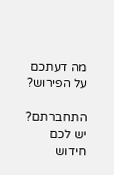מה דעתכם על הפירוש?

התחברתם? יש לכם חידוש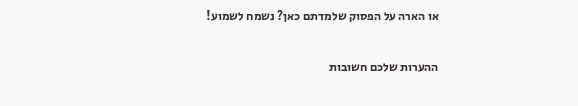או הארה על הפסוק שלמדתם כאן? נשמח לשמוע!

ההערות שלכם חשובות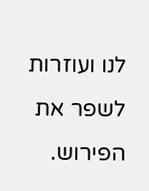לנו ועוזרות לשפר את הפירוש.